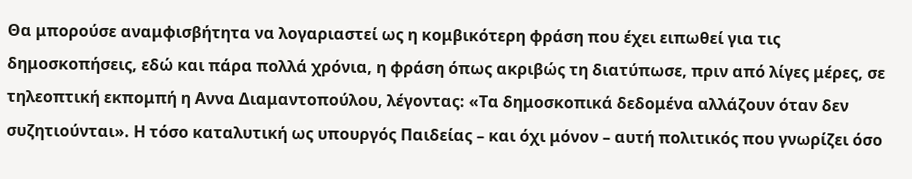Θα μπορούσε αναμφισβήτητα να λογαριαστεί ως η κομβικότερη φράση που έχει ειπωθεί για τις δημοσκοπήσεις, εδώ και πάρα πολλά χρόνια, η φράση όπως ακριβώς τη διατύπωσε, πριν από λίγες μέρες, σε τηλεοπτική εκπομπή η Αννα Διαμαντοπούλου, λέγοντας: «Τα δημοσκοπικά δεδομένα αλλάζουν όταν δεν συζητιούνται». Η τόσο καταλυτική ως υπουργός Παιδείας – και όχι μόνον – αυτή πολιτικός που γνωρίζει όσο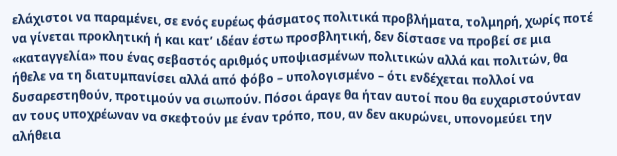ελάχιστοι να παραμένει, σε ενός ευρέως φάσματος πολιτικά προβλήματα, τολμηρή, χωρίς ποτέ να γίνεται προκλητική ή και κατ’ ιδέαν έστω προσβλητική, δεν δίστασε να προβεί σε μια «καταγγελία» που ένας σεβαστός αριθμός υποψιασμένων πολιτικών αλλά και πολιτών, θα ήθελε να τη διατυμπανίσει αλλά από φόβο – υπολογισμένο – ότι ενδέχεται πολλοί να δυσαρεστηθούν, προτιμούν να σιωπούν. Πόσοι άραγε θα ήταν αυτοί που θα ευχαριστούνταν αν τους υποχρέωναν να σκεφτούν με έναν τρόπο, που, αν δεν ακυρώνει, υπονομεύει την αλήθεια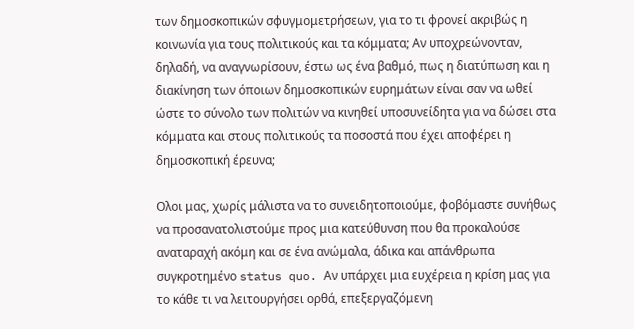των δημοσκοπικών σφυγμομετρήσεων, για το τι φρονεί ακριβώς η κοινωνία για τους πολιτικούς και τα κόμματα; Αν υποχρεώνονταν, δηλαδή, να αναγνωρίσουν, έστω ως ένα βαθμό, πως η διατύπωση και η διακίνηση των όποιων δημοσκοπικών ευρημάτων είναι σαν να ωθεί ώστε το σύνολο των πολιτών να κινηθεί υποσυνείδητα για να δώσει στα κόμματα και στους πολιτικούς τα ποσοστά που έχει αποφέρει η δημοσκοπική έρευνα;

Ολοι μας, χωρίς μάλιστα να το συνειδητοποιούμε, φοβόμαστε συνήθως να προσανατολιστούμε προς μια κατεύθυνση που θα προκαλούσε αναταραχή ακόμη και σε ένα ανώμαλα, άδικα και απάνθρωπα συγκροτημένο status quo. Αν υπάρχει μια ευχέρεια η κρίση μας για το κάθε τι να λειτουργήσει ορθά, επεξεργαζόμενη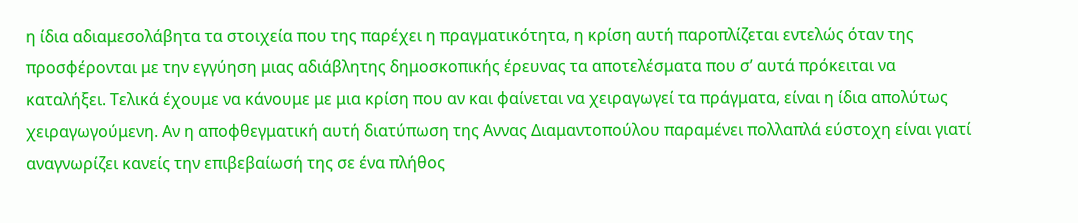η ίδια αδιαμεσολάβητα τα στοιχεία που της παρέχει η πραγματικότητα, η κρίση αυτή παροπλίζεται εντελώς όταν της προσφέρονται με την εγγύηση μιας αδιάβλητης δημοσκοπικής έρευνας τα αποτελέσματα που σ’ αυτά πρόκειται να καταλήξει. Τελικά έχουμε να κάνουμε με μια κρίση που αν και φαίνεται να χειραγωγεί τα πράγματα, είναι η ίδια απολύτως χειραγωγούμενη. Αν η αποφθεγματική αυτή διατύπωση της Αννας Διαμαντοπούλου παραμένει πολλαπλά εύστοχη είναι γιατί αναγνωρίζει κανείς την επιβεβαίωσή της σε ένα πλήθος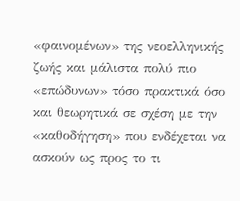«φαινομένων» της νεοελληνικής ζωής και μάλιστα πολύ πιο «επώδυνων» τόσο πρακτικά όσο και θεωρητικά σε σχέση με την «καθοδήγηση» που ενδέχεται να ασκούν ως προς το τι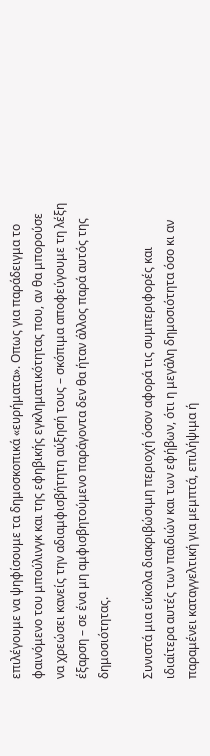επιλέγουμε να ψηφίσουμε τα δημοσκοπικά «ευρήματα». Οπως για παράδειγμα το φαινόμενο του μπούλινγκ και της εφηβικής εγκληματικότητας που, αν θα μπορούσε να χρεώσει κανείς την αδιαμφισβήτητη αύξησή τους – σκόπιμα αποφεύγουμε τη λέξη έξαρση – σε ένα μη αμφισβητούμενο παράγοντα δεν θα ήταν άλλος παρά αυτός της δημοσιότητας.

Συνιστά μια εύκολα διακριβώσιμη περιοχή όσον αφορά τις συμπεριφορές και ιδιαίτερα αυτές των παιδιών και των εφήβων, ότι η μεγάλη δημοσιότητα όσο κι αν παραμένει καταγγελτική για μεμπτά, επιλήψιμα ή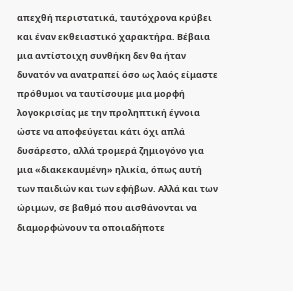απεχθή περιστατικά, ταυτόχρονα κρύβει και έναν εκθειαστικό χαρακτήρα. Βέβαια μια αντίστοιχη συνθήκη δεν θα ήταν δυνατόν να ανατραπεί όσο ως λαός είμαστε πρόθυμοι να ταυτίσουμε μια μορφή λογοκρισίας με την προληπτική έγνοια ώστε να αποφεύγεται κάτι όχι απλά δυσάρεστο, αλλά τρομερά ζημιογόνο για μια «διακεκαυμένη» ηλικία, όπως αυτή των παιδιών και των εφήβων. Αλλά και των ώριμων, σε βαθμό που αισθάνονται να διαμορφώνουν τα οποιαδήποτε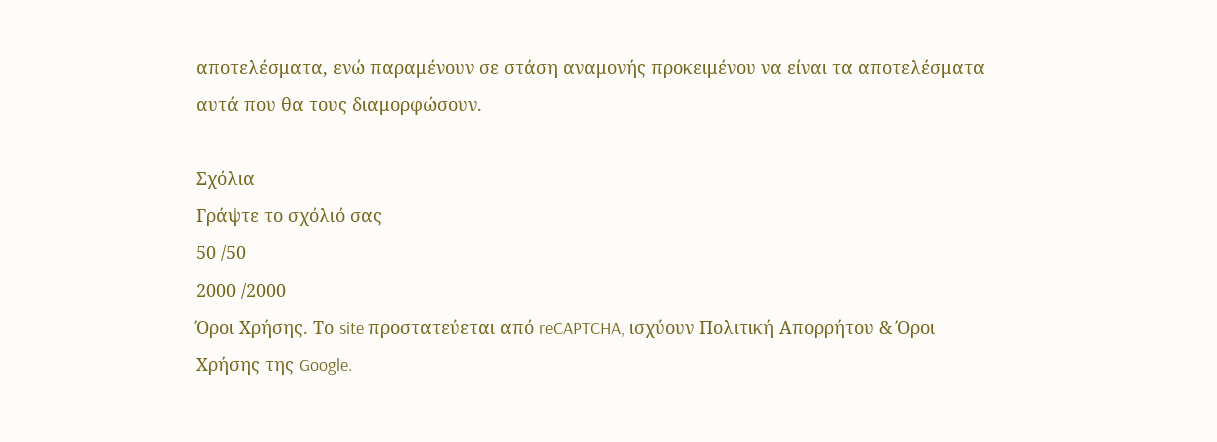αποτελέσματα, ενώ παραμένουν σε στάση αναμονής προκειμένου να είναι τα αποτελέσματα αυτά που θα τους διαμορφώσουν.

Σχόλια
Γράψτε το σχόλιό σας
50 /50
2000 /2000
Όροι Χρήσης. Το site προστατεύεται από reCAPTCHA, ισχύουν Πολιτική Απορρήτου & Όροι Χρήσης της Google.